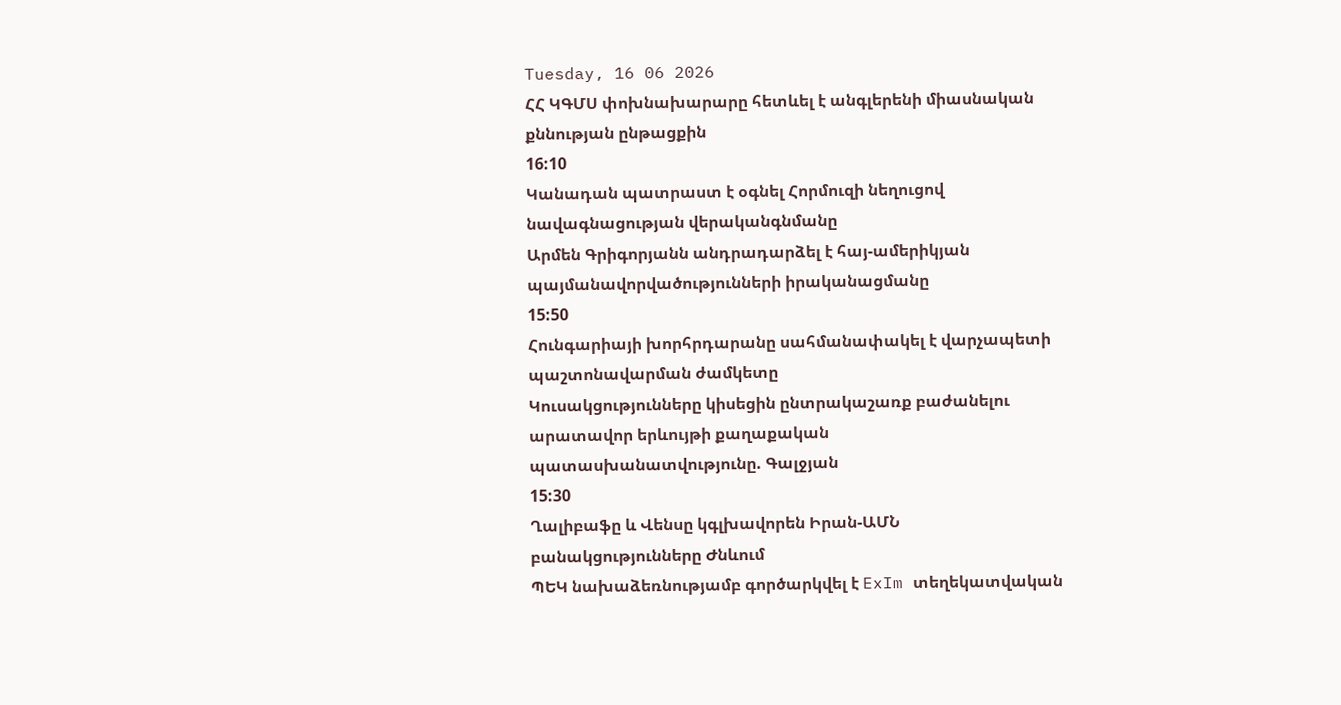Tuesday, 16 06 2026
ՀՀ ԿԳՄՍ փոխնախարարը հետևել է անգլերենի միասնական քննության ընթացքին
16:10
Կանադան պատրաստ է օգնել Հորմուզի նեղուցով նավագնացության վերականգնմանը
Արմեն Գրիգորյանն անդրադարձել է հայ-ամերիկյան պայմանավորվածությունների իրականացմանը
15:50
Հունգարիայի խորհրդարանը սահմանափակել է վարչապետի պաշտոնավարման ժամկետը
Կուսակցությունները կիսեցին ընտրակաշառք բաժանելու արատավոր երևույթի քաղաքական պատասխանատվությունը. Գալջյան
15:30
Ղալիբաֆը և Վենսը կգլխավորեն Իրան-ԱՄՆ բանակցությունները Ժնևում
ՊԵԿ նախաձեռնությամբ գործարկվել է ExIm տեղեկատվական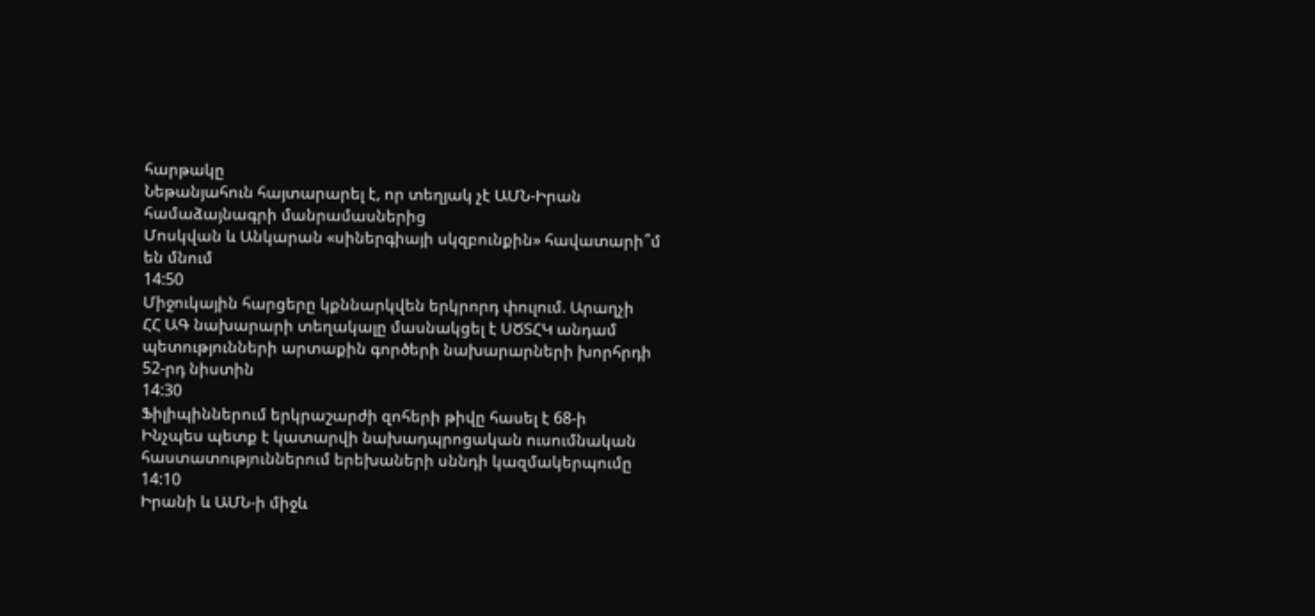հարթակը
Նեթանյահուն հայտարարել է, որ տեղյակ չէ ԱՄՆ-Իրան համաձայնագրի մանրամասներից
Մոսկվան և Անկարան «սիներգիայի սկզբունքին» հավատարի՞մ են մնում
14:50
Միջուկային հարցերը կքննարկվեն երկրորդ փուլում. Արաղչի
ՀՀ ԱԳ նախարարի տեղակալը մասնակցել է ՍԾՏՀԿ անդամ պետությունների արտաքին գործերի նախարարների խորհրդի 52-րդ նիստին
14:30
Ֆիլիպիններում երկրաշարժի զոհերի թիվը հասել է 68-ի
Ինչպես պետք է կատարվի նախադպրոցական ուսումնական հաստատություններում երեխաների սննդի կազմակերպումը
14:10
Իրանի և ԱՄՆ-ի միջև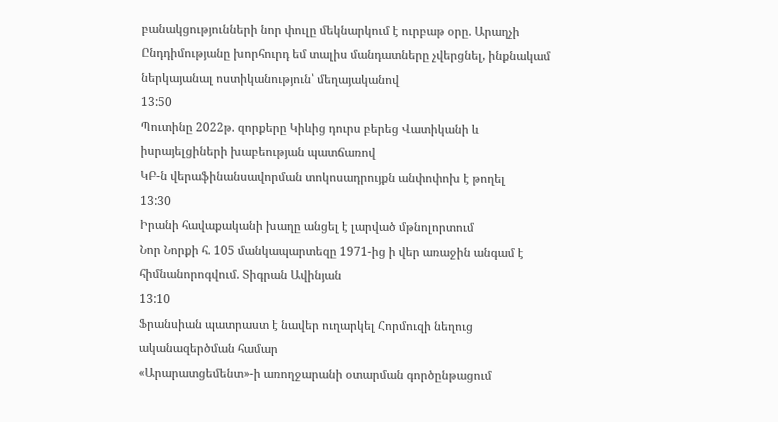բանակցությունների նոր փուլը մեկնարկում է ուրբաթ օրը. Արաղչի
Ընդդիմությանը խորհուրդ եմ տալիս մանդատները չվերցնել, ինքնակամ ներկայանալ ոստիկանություն՝ մեղայականով
13:50
Պուտինը 2022թ. զորքերը Կիևից դուրս բերեց Վատիկանի և իսրայելցիների խաբեության պատճառով
ԿԲ-ն վերաֆինանսավորման տոկոսադրույքն անփոփոխ է թողել
13:30
Իրանի հավաքականի խաղը անցել է լարված մթնոլորտում
Նոր Նորքի հ. 105 մանկապարտեզը 1971-ից ի վեր առաջին անգամ է հիմնանորոգվում. Տիգրան Ավինյան
13:10
Ֆրանսիան պատրաստ է նավեր ուղարկել Հորմուզի նեղուց ականազերծման համար
«Արարատցեմենտ»-ի առողջարանի օտարման գործընթացում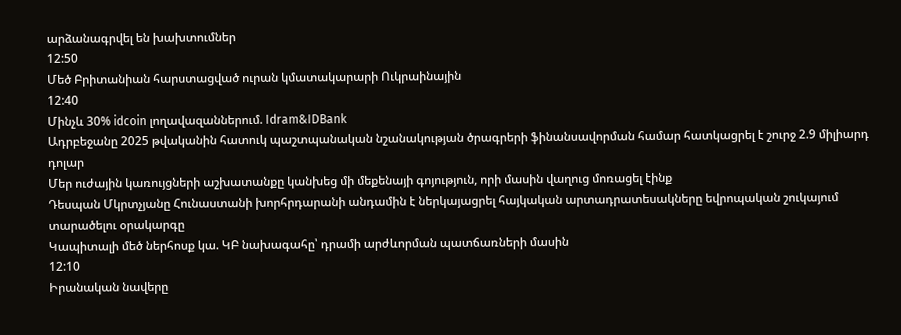արձանագրվել են խախտումներ
12:50
Մեծ Բրիտանիան հարստացված ուրան կմատակարարի Ուկրաինային
12:40
Մինչև 30% idcoin լողավազաններում. Idram&IDBank
Ադրբեջանը 2025 թվականին հատուկ պաշտպանական նշանակության ծրագրերի ֆինանսավորման համար հատկացրել է շուրջ 2.9 միլիարդ դոլար
Մեր ուժային կառույցների աշխատանքը կանխեց մի մեքենայի գոյություն, որի մասին վաղուց մոռացել էինք
Դեսպան Մկրտչյանը Հունաստանի խորհրդարանի անդամին է ներկայացրել հայկական արտադրատեսակները եվրոպական շուկայում տարածելու օրակարգը
Կապիտալի մեծ ներհոսք կա. ԿԲ նախագահը՝ դրամի արժևորման պատճառների մասին
12:10
Իրանական նավերը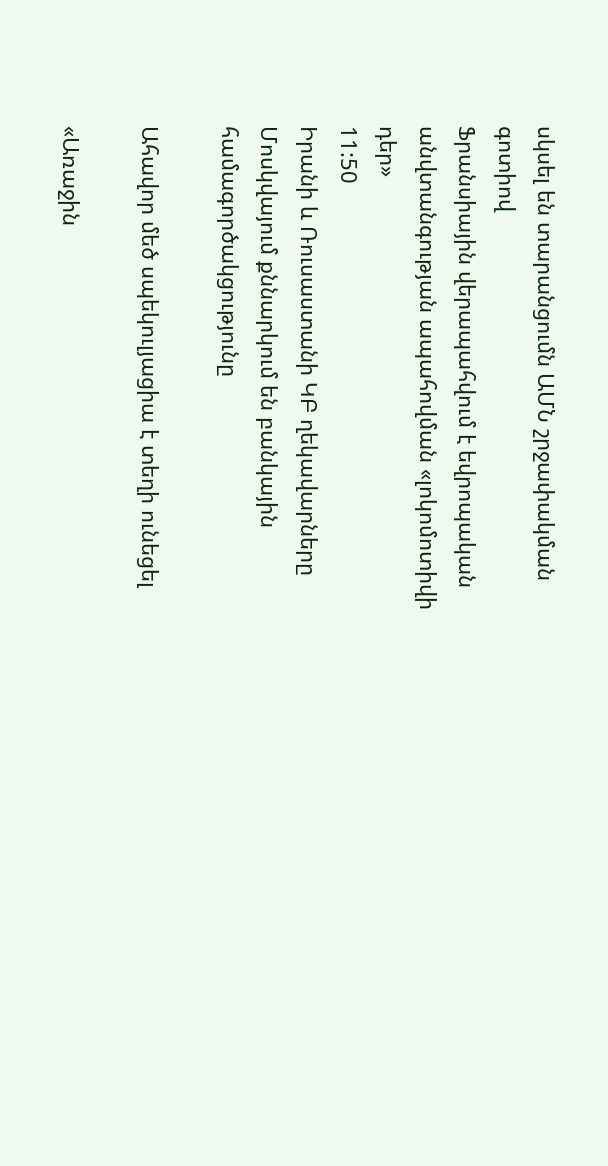սկսել են տարանցումն ԱՄՆ շրջափակման գոտիով
Ֆրանսիային վերապահվում է եվրոպական անվտանգության ապահովման «լոկոմոտիվի դեր»
11:50
Իրանի և Ռուսաստանի ԿԲ ղեկավարները Մոսկվայում քննարկում են բանկային համագործակցությունը

Ահավոր մեծ սպեկուլյացիա է տեղի ունեցել

«Առաջին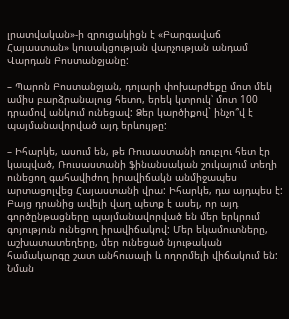լրատվական»-ի զրուցակիցն է «Բարգավաճ Հայաստան» կուսակցության վարչության անդամ Վարդան Բոստանջյանը:

– Պարոն Բոստանջյան, դոլարի փոխարժեքը մոտ մեկ ամիս բարձրանալուց հետո, երեկ կտրուկ՝ մոտ 100 դրամով անկում ունեցավ: Ձեր կարծիքով` ինչո՞վ է պայմանավորված այդ երևույթը:

– Իհարկե, ասում են, թե Ռուսաստանի ռուբլու հետ էր կապված, Ռուսաստանի ֆինանսական շուկայում տեղի ունեցող գահավիժող իրավիճակն անմիջապես արտացոլվեց Հայաստանի վրա: Իհարկե, դա այդպես է: Բայց դրանից ավելի վաղ պետք է ասել, որ այդ գործընթացները պայմանավորված են մեր երկրում գոյություն ունեցող իրավիճակով: Մեր եկամուտները, աշխատատեղերը, մեր ունեցած նյութական համակարգը շատ անհուսալի և ողորմելի վիճակում են: Նման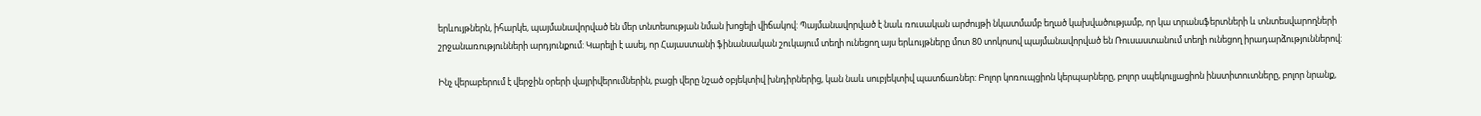երևույթներն, իհարկե, պայմանավորված են մեր տնտեսության նման խոցելի վիճակով: Պայմանավորված է նաև ռուսական արժույթի նկատմամբ եղած կախվածությամբ, որ կա տրանսֆերտների և տնտեսվարողների շրջանառությունների արդյունքում: Կարելի է ասել, որ Հայաստանի ֆինանսական շուկայում տեղի ունեցող այս երևույթները մոտ 80 տոկոսով պայմանավորված են Ռուսաստանում տեղի ունեցող իրադարձություններով:

Ինչ վերաբերում է վերջին օրերի վայրիվերումներին, բացի վերը նշած օբյեկտիվ խնդիրներից, կան նաև սուբյեկտիվ պատճառներ: Բոլոր կոռուպցիոն կերպարները, բոլոր սպեկուլյացիոն ինստիտուտները, բոլոր նրանք,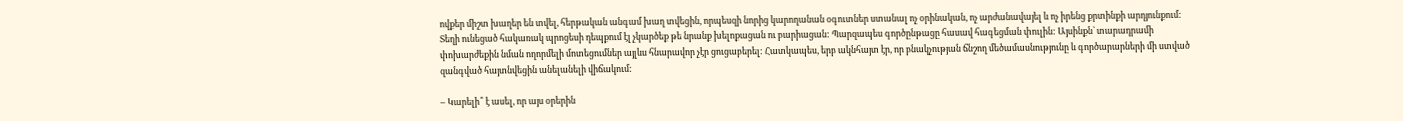ովքեր միշտ խաղեր են տվել, հերթական անգամ խաղ տվեցին, որպեսզի նորից կարողանան օգուտներ ստանալ ոչ օրինական, ոչ արժանավայել և ոչ իրենց քրտինքի արդյունքում: Տեղի ունեցած հակառակ պրոցեսի դեպքում էլ չկարծեք թե նրանք խելոքացան ու բարիացան: Պարզապես գործընթացը հասավ հագեցման փուլին: Այսինքն` տարադրամի փոխարժեքին նման ողորմելի մոտեցումներ այլևս հնարավոր չէր ցուցաբերել: Հատկապես, երբ ակնհայտ էր, որ բնակչության ճնշող մեծամասնությունը և գործարարների մի ստված զանգված հայտնվեցին անելանելի վիճակում:

– Կարելի՞ է ասել, որ այս օրերին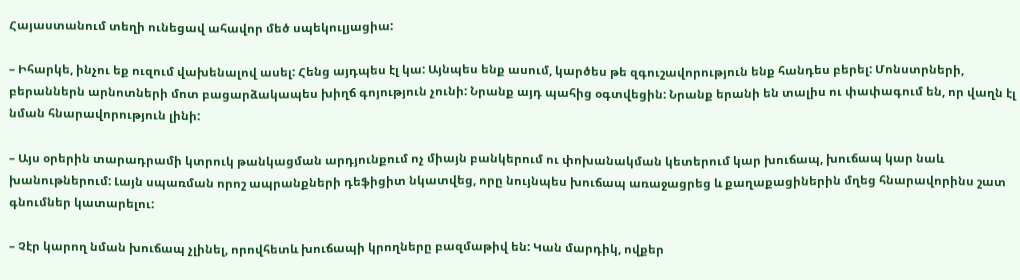Հայաստանում տեղի ունեցավ ահավոր մեծ սպեկուլյացիա:

– Իհարկե, ինչու եք ուզում վախենալով ասել: Հենց այդպես էլ կա: Այնպես ենք ասում, կարծես թե զգուշավորություն ենք հանդես բերել: Մոնստրների, բերաններն արնոտների մոտ բացարձակապես խիղճ գոյություն չունի: Նրանք այդ պահից օգտվեցին: Նրանք երանի են տալիս ու փափագում են, որ վաղն էլ նման հնարավորություն լինի:

– Այս օրերին տարադրամի կտրուկ թանկացման արդյունքում ոչ միայն բանկերում ու փոխանակման կետերում կար խուճապ, խուճապ կար նաև խանութներում: Լայն սպառման որոշ ապրանքների դեֆիցիտ նկատվեց, որը նույնպես խուճապ առաջացրեց և քաղաքացիներին մղեց հնարավորինս շատ գնումներ կատարելու:

– Չէր կարող նման խուճապ չլինել, որովհետև խուճապի կրողները բազմաթիվ են: Կան մարդիկ, ովքեր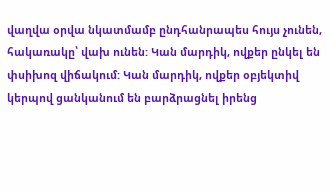վաղվա օրվա նկատմամբ ընդհանրապես հույս չունեն, հակառակը՝ վախ ունեն: Կան մարդիկ, ովքեր ընկել են փսիխոզ վիճակում: Կան մարդիկ, ովքեր օբյեկտիվ կերպով ցանկանում են բարձրացնել իրենց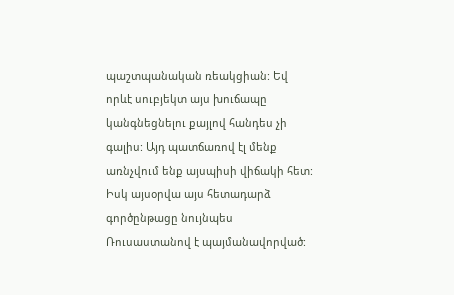պաշտպանական ռեակցիան: Եվ որևէ սուբյեկտ այս խուճապը կանգնեցնելու քայլով հանդես չի գալիս: Այդ պատճառով էլ մենք առնչվում ենք այսպիսի վիճակի հետ: Իսկ այսօրվա այս հետադարձ գործընթացը նույնպես Ռուսաստանով է պայմանավորված: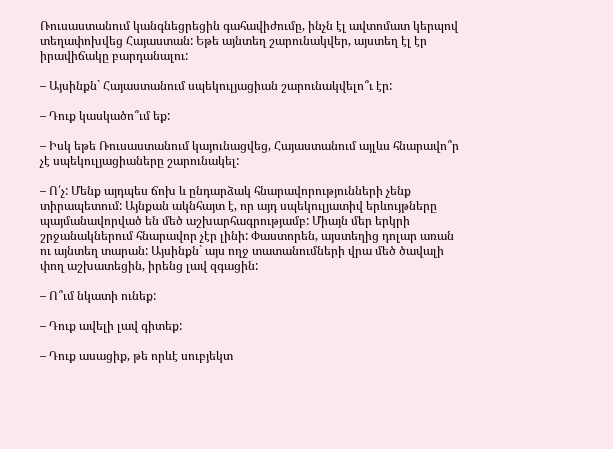Ռուսաստանում կանգնեցրեցին գահավիժումը, ինչն էլ ավտոմատ կերպով տեղափոխվեց Հայաստան: Եթե այնտեղ շարունակվեր, այստեղ էլ էր իրավիճակը բարդանալու:

– Այսինքն` Հայաստանում սպեկուլյացիան շարունակվելո՞ւ էր:

– Դուք կասկածո՞ւմ եք:

– Իսկ եթե Ռուսաստանում կայունացվեց, Հայաստանում այլևս հնարավո՞ր չէ սպեկուլյացիաները շարունակել:

– Ո՛չ: Մենք այդպես ճոխ և ընդարձակ հնարավորությունների չենք տիրապետում: Այնքան ակնհայտ է, որ այդ սպեկուլյատիվ երևույթները պայմանավորված են մեծ աշխարհագրությամբ: Միայն մեր երկրի շրջանակներում հնարավոր չէր լինի: Փաստորեն, այստեղից դոլար առան ու այնտեղ տարան: Այսինքն` այս ողջ տատանումների վրա մեծ ծավալի փող աշխատեցին, իրենց լավ զգացին:

– Ո՞ւմ նկատի ունեք:

– Դուք ավելի լավ գիտեք:

– Դուք ասացիք, թե որևէ սուբյեկտ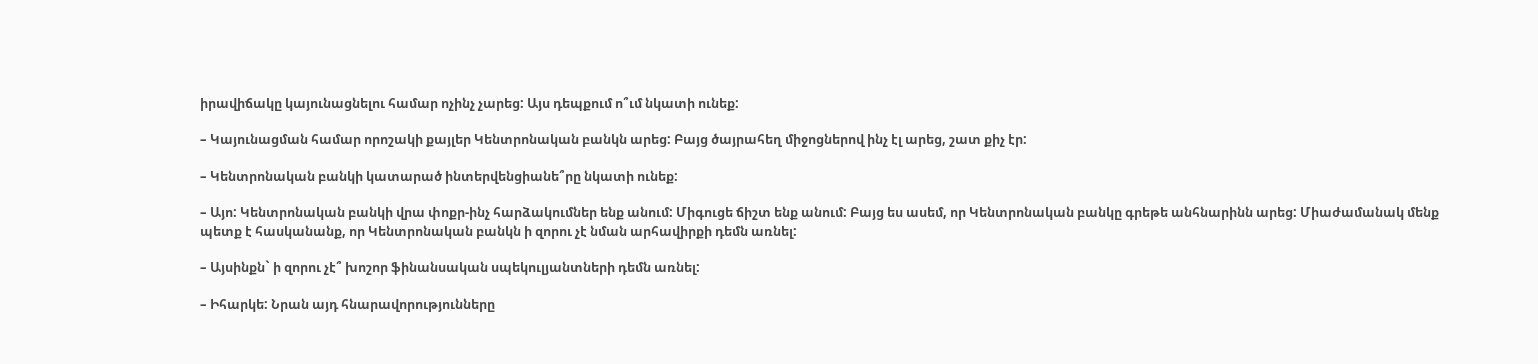իրավիճակը կայունացնելու համար ոչինչ չարեց: Այս դեպքում ո՞ւմ նկատի ունեք:

– Կայունացման համար որոշակի քայլեր Կենտրոնական բանկն արեց: Բայց ծայրահեղ միջոցներով ինչ էլ արեց, շատ քիչ էր:

– Կենտրոնական բանկի կատարած ինտերվենցիանե՞րը նկատի ունեք:

– Այո: Կենտրոնական բանկի վրա փոքր-ինչ հարձակումներ ենք անում: Միգուցե ճիշտ ենք անում: Բայց ես ասեմ, որ Կենտրոնական բանկը գրեթե անհնարինն արեց: Միաժամանակ մենք պետք է հասկանանք, որ Կենտրոնական բանկն ի զորու չէ նման արհավիրքի դեմն առնել:

– Այսինքն` ի զորու չէ՞ խոշոր ֆինանսական սպեկուլյանտների դեմն առնել:

– Իհարկե: Նրան այդ հնարավորությունները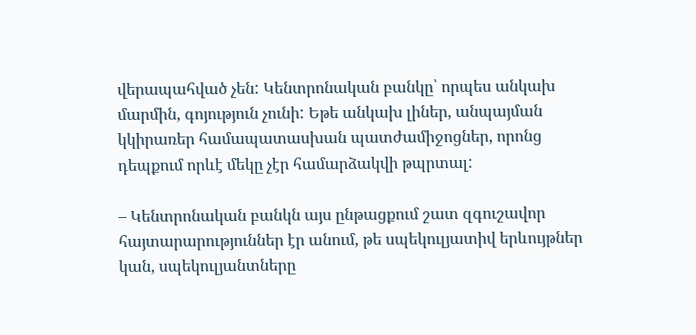վերապահված չեն: Կենտրոնական բանկը՝ որպես անկախ մարմին, գոյություն չունի: Եթե անկախ լիներ, անպայման կկիրառեր համապատասխան պատժամիջոցներ, որոնց դեպքում որևէ մեկը չէր համարձակվի թպրտալ:

– Կենտրոնական բանկն այս ընթացքում շատ զգուշավոր հայտարարություններ էր անում, թե սպեկուլյատիվ երևույթներ կան, սպեկուլյանտները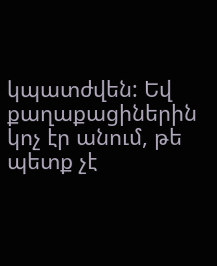կպատժվեն: Եվ քաղաքացիներին կոչ էր անում, թե պետք չէ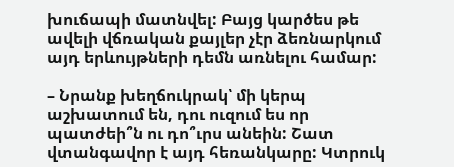խուճապի մատնվել: Բայց կարծես թե ավելի վճռական քայլեր չէր ձեռնարկում այդ երևույթների դեմն առնելու համար:

– Նրանք խեղճուկրակ՝ մի կերպ աշխատում են, դու ուզում ես որ պատժեի՞ն ու դո՞ւրս անեին: Շատ վտանգավոր է այդ հեռանկարը: Կտրուկ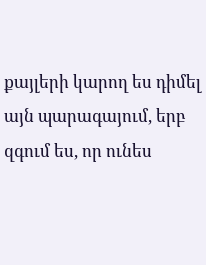քայլերի կարող ես դիմել այն պարագայում, երբ զգում ես, որ ունես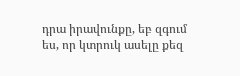դրա իրավունքը, եբ զգում ես, որ կտրուկ ասելը քեզ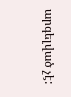արգելված չէ: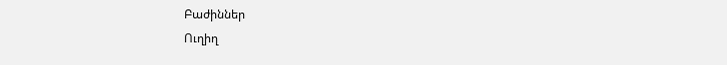Բաժիններ
Ուղիղ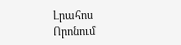Լրահոս
Որոնում